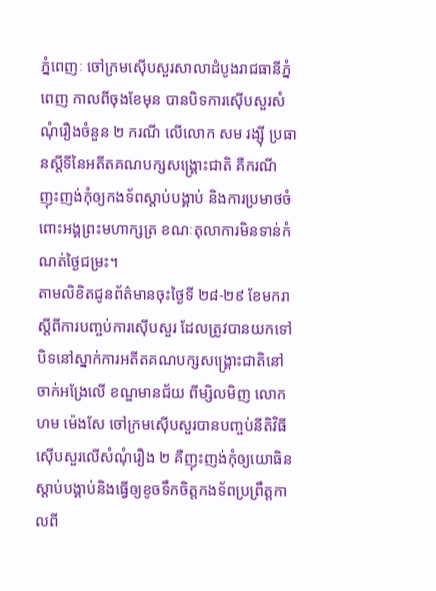ភ្នំពេញៈ ចៅក្រមស៊ើបសួរសាលាដំបូងរាជធានីភ្នំពេញ កាលពីចុងខែមុន បានបិទការស៊ើបសួរសំណុំរឿងចំនួន ២ ករណី លើលោក សម រង្ស៊ី ប្រធានស្តីទីនៃអតីតគណបក្សសង្គ្រោះជាតិ គឺករណីញុះញង់កុំឲ្យកងទ័ពស្ដាប់បង្គាប់ និងការប្រមាថចំពោះអង្គព្រះមហាក្សត្រ ខណៈតុលាការមិនទាន់កំណត់ថ្ងៃជម្រះ។
តាមលិខិតជូនព័ត៌មានចុះថ្ងៃទី ២៨-២៩ ខែមករា ស្តីពីការបញ្ចប់ការស៊ើបសួរ ដែលត្រូវបានយកទៅបិទនៅស្នាក់ការអតីតគណបក្សសង្គ្រោះជាតិនៅចាក់អង្រែលើ ខណ្ឌមានជ័យ ពីម្សិលមិញ លោក ហម ម៉េងសែ ចៅក្រមស៊ើបសួរបានបញ្ចប់នីតិវិធីស៊ើបសួរលើសំណុំរឿង ២ គឺញុះញង់កុំឲ្យយោធិនស្ដាប់បង្គាប់និងធ្វើឲ្យខូចទឹកចិត្តកងទ័ពប្រព្រឹត្តកាលពី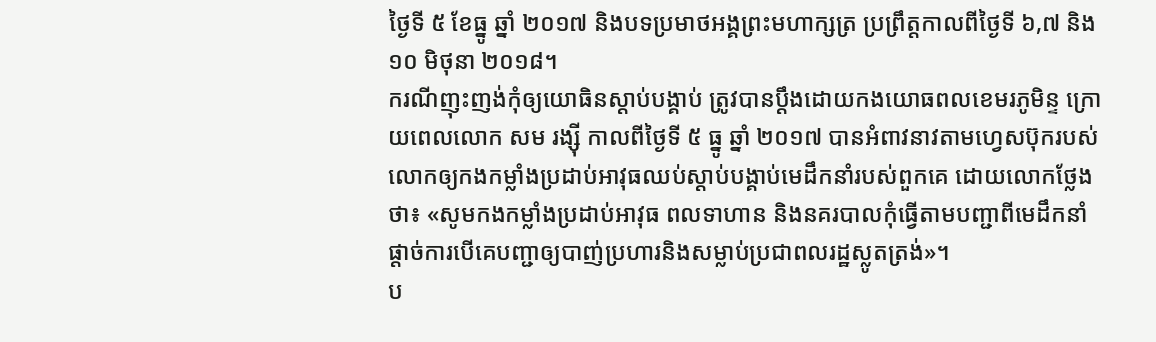ថ្ងៃទី ៥ ខែធ្នូ ឆ្នាំ ២០១៧ និងបទប្រមាថអង្គព្រះមហាក្សត្រ ប្រព្រឹត្តកាលពីថ្ងៃទី ៦,៧ និង ១០ មិថុនា ២០១៨។
ករណីញុះញង់កុំឲ្យយោធិនស្ដាប់បង្គាប់ ត្រូវបានប្ដឹងដោយកងយោធពលខេមរភូមិន្ទ ក្រោយពេលលោក សម រង្ស៊ី កាលពីថ្ងៃទី ៥ ធ្នូ ឆ្នាំ ២០១៧ បានអំពាវនាវតាមហ្វេសប៊ុករបស់លោកឲ្យកងកម្លាំងប្រដាប់អាវុធឈប់ស្ដាប់បង្គាប់មេដឹកនាំរបស់ពួកគេ ដោយលោកថ្លែងថា៖ «សូមកងកម្លាំងប្រដាប់អាវុធ ពលទាហាន និងនគរបាលកុំធ្វើតាមបញ្ជាពីមេដឹកនាំផ្តាច់ការបើគេបញ្ជាឲ្យបាញ់ប្រហារនិងសម្លាប់ប្រជាពលរដ្ឋស្លូតត្រង់»។
ប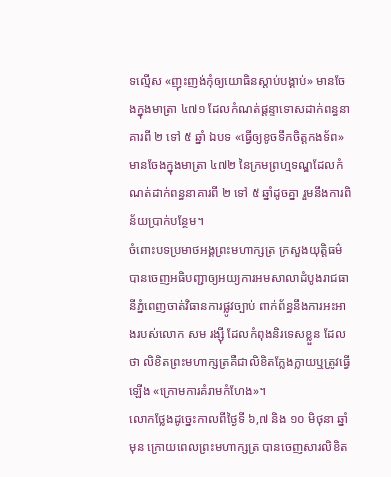ទល្មើស «ញុះញង់កុំឲ្យយោធិនស្ដាប់បង្គាប់» មានចែងក្នុងមាត្រា ៤៧១ ដែលកំណត់ផ្ដន្ទាទោសដាក់ពន្ធនាគារពី ២ ទៅ ៥ ឆ្នាំ ឯបទ «ធ្វើឲ្យខូចទឹកចិត្តកងទ័ព» មានចែងក្នុងមាត្រា ៤៧២ នៃក្រមព្រហ្មទណ្ឌដែលកំណត់ដាក់ពន្ធនាគារពី ២ ទៅ ៥ ឆ្នាំដូចគ្នា រួមនឹងការពិន័យប្រាក់បន្ថែម។
ចំពោះបទប្រមាថអង្គព្រះមហាក្សត្រ ក្រសួងយុត្តិធម៌បានចេញអធិបញ្ជាឲ្យអយ្យការអមសាលាដំបូងរាជធានីភ្នំពេញចាត់វិធានការផ្លូវច្បាប់ ពាក់ព័ន្ធនឹងការអះអាងរបស់លោក សម រង្ស៊ី ដែលកំពុងនិរទេសខ្លួន ដែលថា លិខិតព្រះមហាក្សត្រគឺជាលិខិតក្លែងក្លាយឬត្រូវធ្វើឡើង «ក្រោមការគំរាមកំហែង»។
លោកថ្លែងដូច្នេះកាលពីថ្ងៃទី ៦,៧ និង ១០ មិថុនា ឆ្នាំមុន ក្រោយពេលព្រះមហាក្សត្រ បានចេញសារលិខិត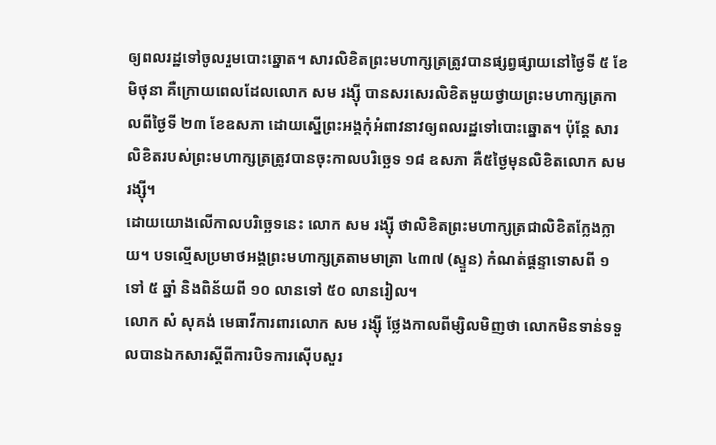ឲ្យពលរដ្ឋទៅចូលរួមបោះឆ្នោត។ សារលិខិតព្រះមហាក្សត្រត្រូវបានផ្សព្វផ្សាយនៅថ្ងៃទី ៥ ខែមិថុនា គឺក្រោយពេលដែលលោក សម រង្ស៊ី បានសរសេរលិខិតមួយថ្វាយព្រះមហាក្សត្រកាលពីថ្ងៃទី ២៣ ខែឧសភា ដោយស្នើព្រះអង្គកុំអំពាវនាវឲ្យពលរដ្ឋទៅបោះឆ្នោត។ ប៉ុន្តែ សារលិខិតរបស់ព្រះមហាក្សត្រត្រូវបានចុះកាលបរិច្ឆេទ ១៨ ឧសភា គឺ៥ថ្ងៃមុនលិខិតលោក សម រង្ស៊ី។
ដោយយោងលើកាលបរិច្ឆេទនេះ លោក សម រង្ស៊ី ថាលិខិតព្រះមហាក្សត្រជាលិខិតក្លែងក្លាយ។ បទល្មើសប្រមាថអង្គព្រះមហាក្សត្រតាមមាត្រា ៤៣៧ (ស្ទួន) កំណត់ផ្ដន្ទាទោសពី ១ ទៅ ៥ ឆ្នាំ និងពិន័យពី ១០ លានទៅ ៥០ លានរៀល។
លោក សំ សុគង់ មេធាវីការពារលោក សម រង្ស៊ី ថ្លែងកាលពីម្សិលមិញថា លោកមិនទាន់ទទួលបានឯកសារស្ដីពីការបិទការស៊ើបសួរ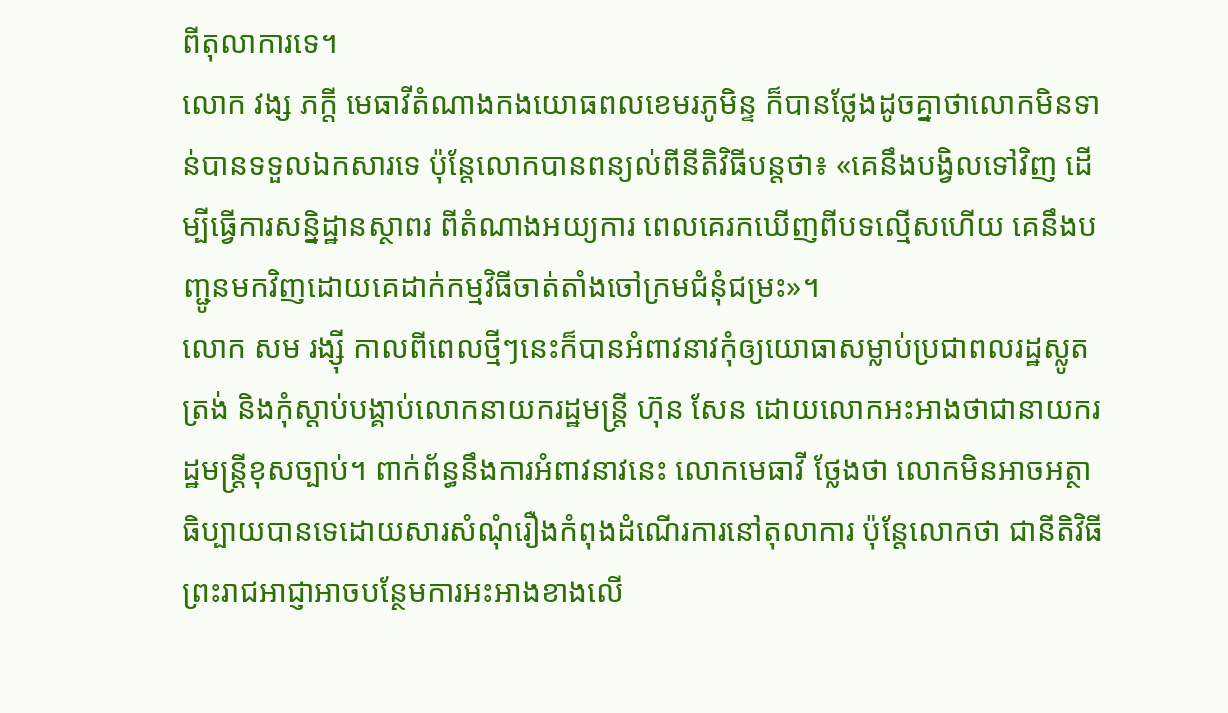ពីតុលាការទេ។
លោក វង្ស ភក្តី មេធាវីតំណាងកងយោធពលខេមរភូមិន្ទ ក៏បានថ្លែងដូចគ្នាថាលោកមិនទាន់បានទទួលឯកសារទេ ប៉ុន្តែលោកបានពន្យល់ពីនីតិវិធីបន្តថា៖ «គេនឹងបង្វិលទៅវិញ ដើម្បីធ្វើការសន្និដ្ឋានស្ថាពរ ពីតំណាងអយ្យការ ពេលគេរកឃើញពីបទល្មើសហើយ គេនឹងបញ្ជូនមកវិញដោយគេដាក់កម្មវិធីចាត់តាំងចៅក្រមជំនុំជម្រះ»។
លោក សម រង្ស៊ី កាលពីពេលថ្មីៗនេះក៏បានអំពាវនាវកុំឲ្យយោធាសម្លាប់ប្រជាពលរដ្ឋស្លូតត្រង់ និងកុំស្ដាប់បង្គាប់លោកនាយករដ្ឋមន្ត្រី ហ៊ុន សែន ដោយលោកអះអាងថាជានាយករដ្ឋមន្ត្រីខុសច្បាប់។ ពាក់ព័ន្ធនឹងការអំពាវនាវនេះ លោកមេធាវី ថ្លែងថា លោកមិនអាចអត្ថាធិប្បាយបានទេដោយសារសំណុំរឿងកំពុងដំណើរការនៅតុលាការ ប៉ុន្តែលោកថា ជានីតិវិធីព្រះរាជអាជ្ញាអាចបន្ថែមការអះអាងខាងលើ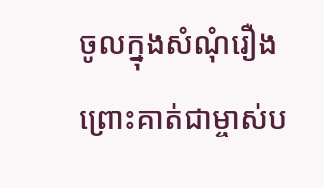ចូលក្នុងសំណុំរឿងព្រោះគាត់ជាម្ចាស់ប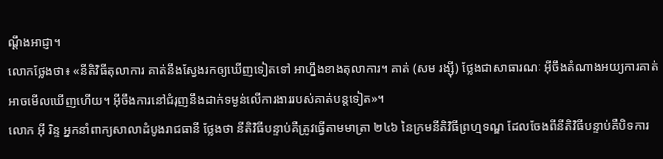ណ្ដឹងអាជ្ញា។
លោកថ្លែងថា៖ «នីតិវិធីតុលាការ គាត់នឹងស្វែងរកឲ្យឃើញទៀតទៅ អាហ្នឹងខាងតុលាការ។ គាត់ (សម រង្ស៊ី) ថ្លែងជាសាធារណៈ អ៊ីចឹងតំណាងអយ្យការគាត់អាចមើលឃើញហើយ។ អ៊ីចឹងការនៅជំរុញនឹងដាក់ទម្ងន់លើការងាររបស់គាត់បន្តទៀត»។
លោក អ៊ី រិន្ទ អ្នកនាំពាក្យសាលាដំបូងរាជធានី ថ្លែងថា នីតិវិធីបន្ទាប់គឺត្រូវធ្វើតាមមាត្រា ២៤៦ នៃក្រមនីតិវិធីព្រហ្មទណ្ឌ ដែលចែងពីនីតិវិធីបន្ទាប់គឺបិទការ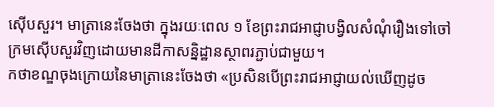ស៊ើបសួរ។ មាត្រានេះចែងថា ក្នុងរយៈពេល ១ ខែព្រះរាជអាជ្ញាបង្វិលសំណុំរឿងទៅចៅក្រមស៊ើបសួរវិញដោយមានដីកាសន្និដ្ឋានស្ថាពរភ្ជាប់ជាមួយ។
កថាខណ្ឌចុងក្រោយនៃមាត្រានេះចែងថា «ប្រសិនបើព្រះរាជអាជ្ញាយល់ឃើញដូច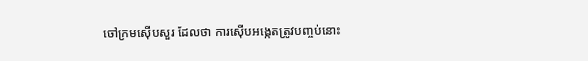ចៅក្រមស៊ើបសួរ ដែលថា ការស៊ើបអង្កេតត្រូវបញ្ចប់នោះ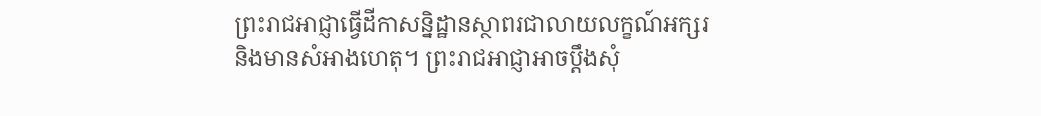ព្រះរាជអាជ្ញាធ្វើដីកាសន្និដ្ឋានស្ថាពរជាលាយលក្ខណ៍អក្សរ និងមានសំអាងហេតុ។ ព្រះរាជអាជ្ញាអាចប្ដឹងសុំ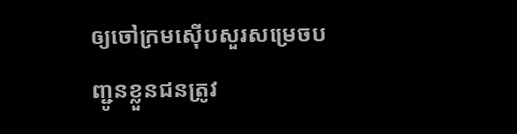ឲ្យចៅក្រមស៊ើបសួរសម្រេចបញ្ជូនខ្លួនជនត្រូវ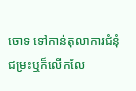ចោទ ទៅកាន់តុលាការជំនុំជម្រះឬក៏លើកលែ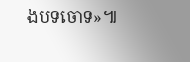ងបទចោទ»៕